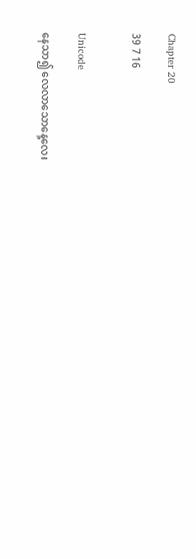Chapter 20

39 7 16


Unicode

နေသာ၍ လေလာသောနေ့လေး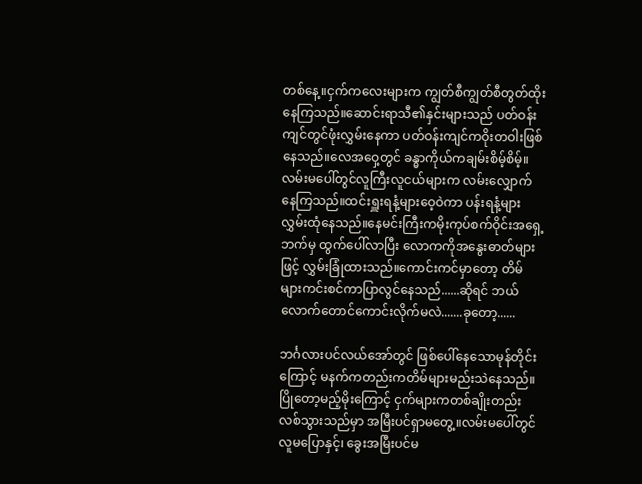တစ်နေ့။ငှက်ကလေးများက ကျွတ်စီကျွတ်စီတွတ်ထိုးနေကြသည်။ဆောင်းရာသီ၏နှင်းများသည် ပတ်ဝန်းကျင်တွင်ဖုံးလွှမ်းနေကာ ပတ်ဝန်းကျင်ကဝိုးတဝါးဖြစ်နေသည်။လေအဝှေ့တွင် ခန္ဓာကိုယ်ကချမ်းစိမ့်စိမ့်။လမ်းမပေါ်တွင်လူကြီးလူငယ်များက လမ်းလျှောက်နေကြသည်။ထင်းရှူးရနံ့များဝေ့ဝဲကာ ပန်းရနံ့များလွှမ်းထုံနေသည်။နေမင်းကြီးကမိုးကုပ်စက်ဝိုင်းအရှေ့ဘက်မှ ထွက်ပေါ်လာပြီး လောကကိုအနွေးဓာတ်များဖြင့် လွှမ်းခြုံထားသည်။ကောင်းကင်မှာတော့ တိမ်များကင်းစင်ကာပြာလွင်နေသည်......ဆိုရင် ဘယ်လောက်တောင်ကောင်းလိုက်မလဲ.......ခုတော့......

ဘင်္ဂလားပင်လယ်အော်တွင် ဖြစ်ပေါ်နေသောမုန်တိုင်းကြောင့် မနက်ကတည်းကတိမ်များမည်းသဲနေသည်။ပြိုတော့မည့်မိုးကြောင့် ငှက်များကတစ်ချိုးတည်းလစ်သွားသည်မှာ အမြီးပင်ရှာမတွေ့။လမ်းမပေါ်တွင် လူမပြောနှင့်၊ ခွေးအမြီးပင်မ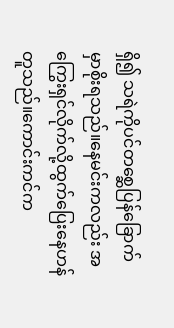ရှိ၍ သရဲကိုပင်တစ္ဆေ‌ပြန်ခြောက်မှာစိုးရသည်။နေမင်းကလည်း အကြွေးရှင်လိုက်လို့ထွက်ပြေးနေဟန်တူသည်။ကောင်းကင်က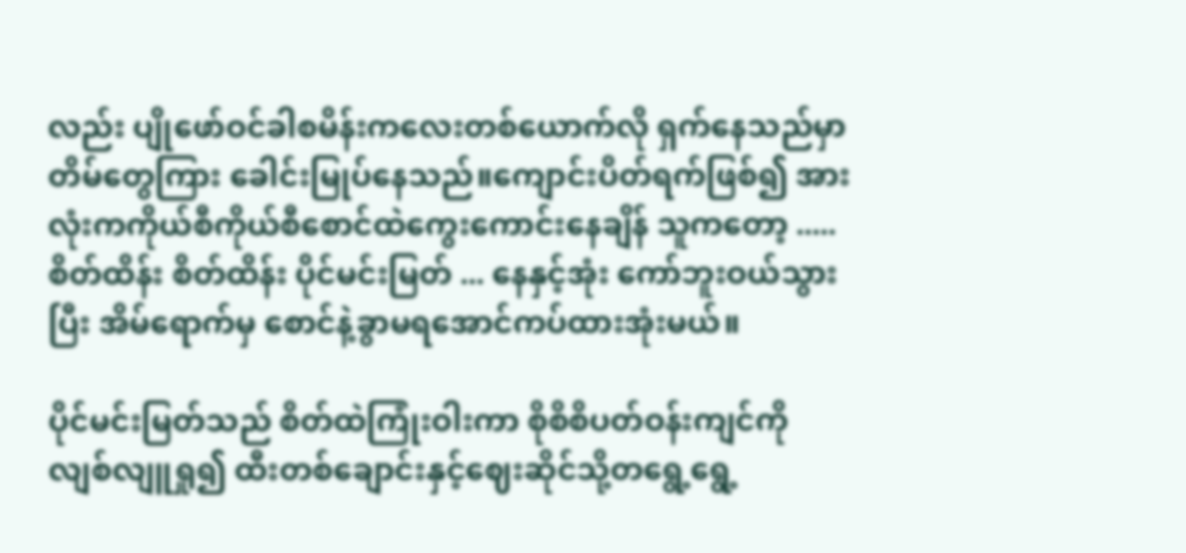လည်း ပျိုဖော်ဝင်ခါစမိန်းကလေးတစ်ယောက်လို ရှက်နေသည်မှာတိမ်တွေကြား ခေါင်းမြုပ်နေသည်။ကျောင်းပိတ်ရက်ဖြစ်၍ အားလုံးကကိုယ်စီကိုယ်စီစောင်ထဲကွေးကောင်းနေချိန် သူကတော့ ..... စိတ်ထိန်း စိတ်ထိန်း ပိုင်မင်းမြတ် ... နေနှင့်အုံး ကော်ဘူးဝယ်သွားပြီး အိမ်ရောက်မှ စောင်နဲ့ခွာမရအောင်ကပ်ထားအုံးမယ်။

ပိုင်မင်းမြတ်သည် စိတ်ထဲကြုံးဝါးကာ စိုစိစိပတ်ဝန်းကျင်ကိုလျစ်လျူရှု၍ ထီးတစ်ချောင်းနှင့်ဈေးဆိုင်သို့တရွေ့ရွေ့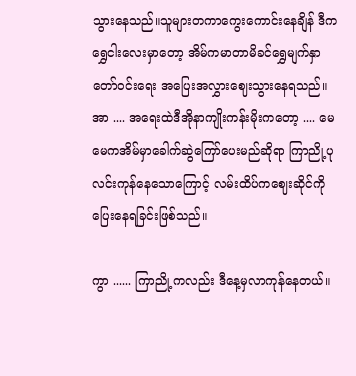သွားနေသည်။သူများတကာကွေး‌ကောင်းနေချိန် ဒီကရွှေငါးလေးမှာတော့ အိမ်ကမာတာမိခင်ရွှေမျက်နှာတော်ဝင်းရေး အပြေးအလွှားဈေးသွားနေရသည်။အာ .... အရေးထဲဒီအိုနာကျိုးကန်းမိုးကတော့ .... မေမေကအိမ်မှာခေါက်ဆွဲကြော်ပေးမည်ဆိုရာ ကြာညို့ပုလင်းကုန်နေသောကြောင့် လမ်းထိပ်ကဈေးဆိုင်ကိုပြေးနေရခြင်းဖြစ်သည်။

ကွာ ...... ကြာညို့ကလည်း ဒီနေ့မှလာကုန်နေတယ်။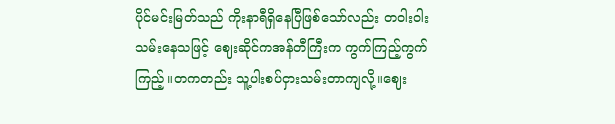ပိုင်မင်းမြတ်သည် ကိုးနာရီရှိနေပြီဖြ‌စ်သော်လည်း တဝါးဝါးသမ်းနေသဖြင့် ဈေးဆိုင်ကအန်တီကြီးက ကွက်ကြည့်ကွက်ကြည့်။တကတည်း သူ့ပါးစပ်ငှားသမ်းတာကျလို့။ဈေး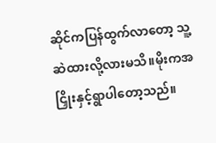ဆိုင်ကပြန်ထွက်လာတော့ သူ့ဆဲထားလို့လားမသိ။မိုးကအငြှိုးနှင့်ရွာပါတော့သည်။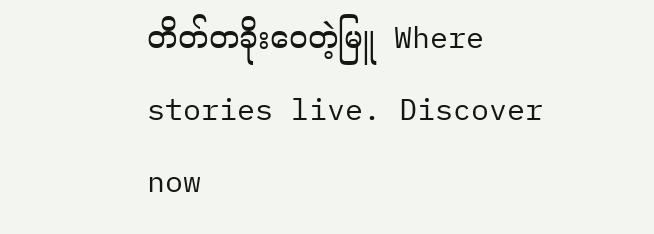တိတ်တခိုးဝေတဲ့မြူ  Where stories live. Discover now